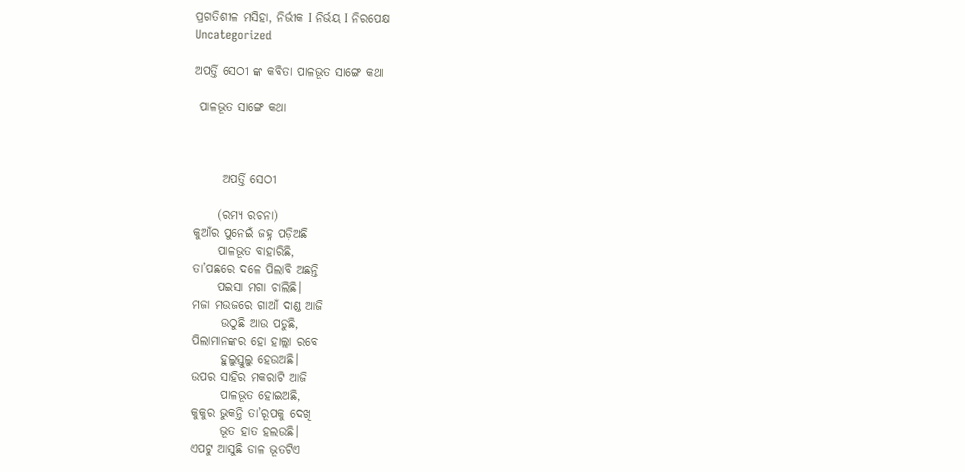ପ୍ରଗତିଶୀଳ ମସିହା, ନିର୍ଭୀକ I ନିର୍ଭୟ I ନିରପେକ୍ଷ
Uncategorized

ଅପର୍ତ୍ତି ସେଠୀ ଙ୍କ କବିତା ପାଳଭୂତ ସାଙ୍ଗେ କଥା

 ପାଳଭୂତ ସାଙ୍ଗେ କଥା



      ଅପର୍ତ୍ତି ସେଠୀ

     (ରମ୍ୟ ରଚନା)
କୁଆଁର ପୁନେଇଁ ଜହ୍ନ ପଡ଼ିଅଛି
     ପାଳଭୂତ ବାହାରିଛି,
ତା’ପଛରେ ଦଳେ ପିଲାବି ଅଛନ୍ତି
     ପ‌ଇସା ମଗା ଚାଲିଛି।
ମଜା ମ‌ଉଜରେ ଗାଆଁ ଦାଣ୍ଡ ଆଜି
      ଉଠୁଛି ଆଉ ପଡୁଛି,
ପିଲାମାନଙ୍କର ହୋ ହାଲ୍ଲା ରବେ
      ହୁଲୁସ୍ତୁଲୁ ହେଉଅଛି।
ଉପର ସାହିର ମକରାଟି ଆଜି
      ପାଳଭୂତ ହୋଇଅଛି,
କୁକୁର ଭୁକନ୍ତି ତା’ରୂପକୁ ଦେଖି
      ଭୂତ ହାତ ହଲ‌ଉଛି।
ଏପଟୁ ଆସୁଛି ଡାଳ ଭୂତଟିଏ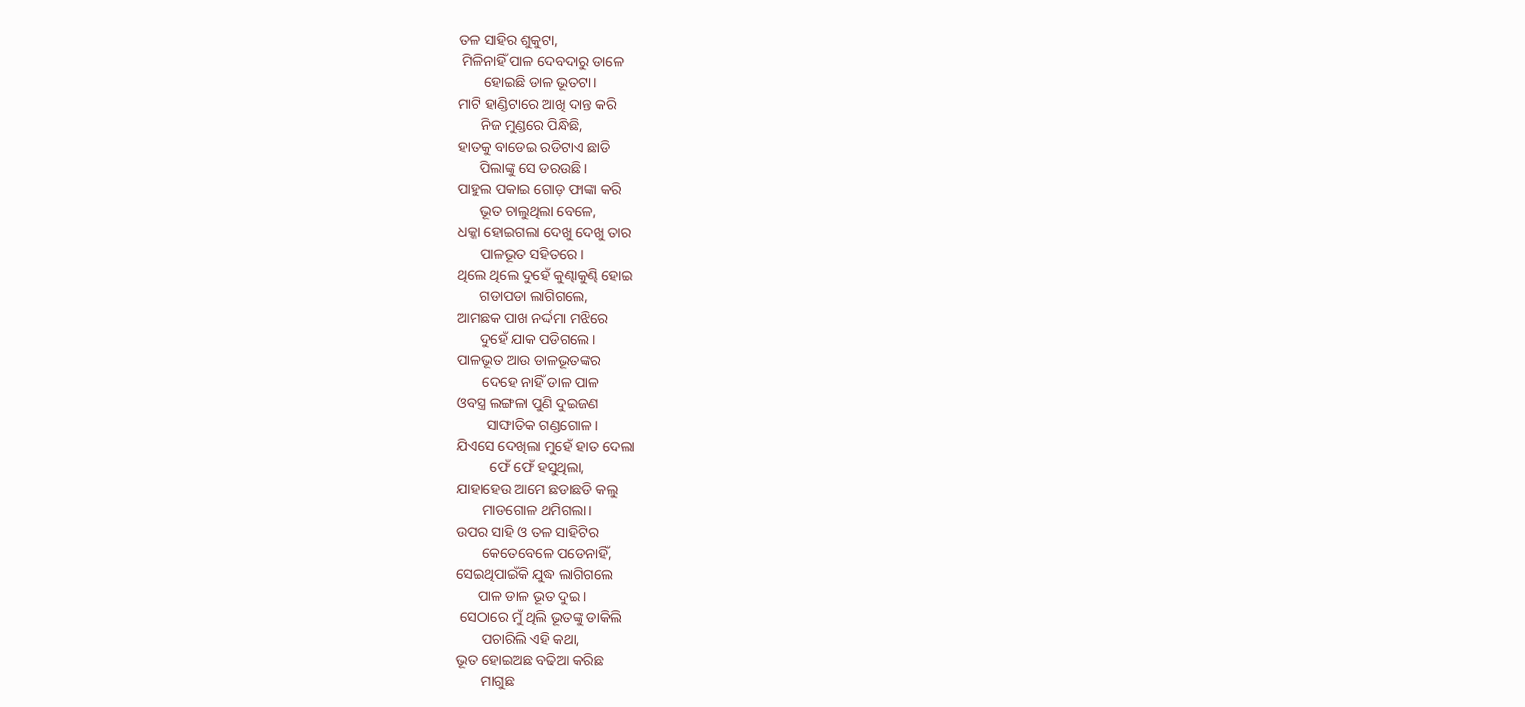ତଳ ସାହିର ଶୁକୁଟା,
 ମିଳିନାହିଁ ପାଳ ଦେବଦାରୁ ଡାଳେ
       ହୋଇଛି ଡାଳ ଭୂତଟା।
ମାଟି ହାଣ୍ଡିଟାରେ ଆଖି ଦାନ୍ତ କରି
      ନିଜ ମୁଣ୍ଡରେ ପିନ୍ଧିଛି,
ହାତକୁ ବାଡେଇ ରଡିଟାଏ ଛାଡି
      ପିଲାଙ୍କୁ ସେ ଡର‌ଉଛି।
ପାହୁଲ ପକାଇ ଗୋଡ଼ ଫାଙ୍କା କରି
      ଭୂତ ଚାଲୁଥିଲା ବେଳେ,
ଧକ୍କା ହୋଇଗଲା ଦେଖୁ ଦେଖୁ ତାର
      ପାଳଭୂତ ସହିତରେ।
ଥିଲେ ଥିଲେ ଦୁହେଁ କୁଣ୍ଢାକୁଣ୍ଢି ହୋଇ
      ଗଡାପଡା ଲାଗିଗଲେ,
ଆମଛକ ପାଖ ନର୍ଦ୍ଦମା ମଝିରେ
      ଦୁହେଁ ଯାକ ପଡିଗଲେ।
ପାଳଭୂତ ଆଉ ଡାଳଭୂତଙ୍କର
       ଦେହେ ନାହିଁ ଡାଳ ପାଳ
ଓବସ୍ତ୍ର ଲଙ୍ଗଳା ପୁଣି ଦୁଇଜଣ
        ସାଙ୍ଘାତିକ ଗଣ୍ଡଗୋଳ।
ଯିଏସେ ଦେଖିଲା ମୁହେଁ ହାତ ଦେଲା
         ଫେଁ ଫେଁ ହସୁଥିଲା,
ଯାହାହେଉ ଆମେ ଛଡାଛଡି କଲୁ
       ମାଡଗୋଳ ଥମିଗଲା।
ଉପର ସାହି ଓ ତଳ ସାହିଟିର
       କେତେବେଳେ ପଡେନାହିଁ,
ସେଇଥିପାଇଁକି ଯୁଦ୍ଧ ଲାଗିଗଲେ
      ପାଳ ଡାଳ ଭୂତ ଦୁଇ।
 ସେଠାରେ ମୁଁ ଥିଲି ଭୂତଙ୍କୁ ଡାକିଲି
       ପଚାରିଲି ଏହି କଥା,
ଭୂତ ହୋଇଅଛ ବଢିଆ କରିଛ
       ମାଗୁଛ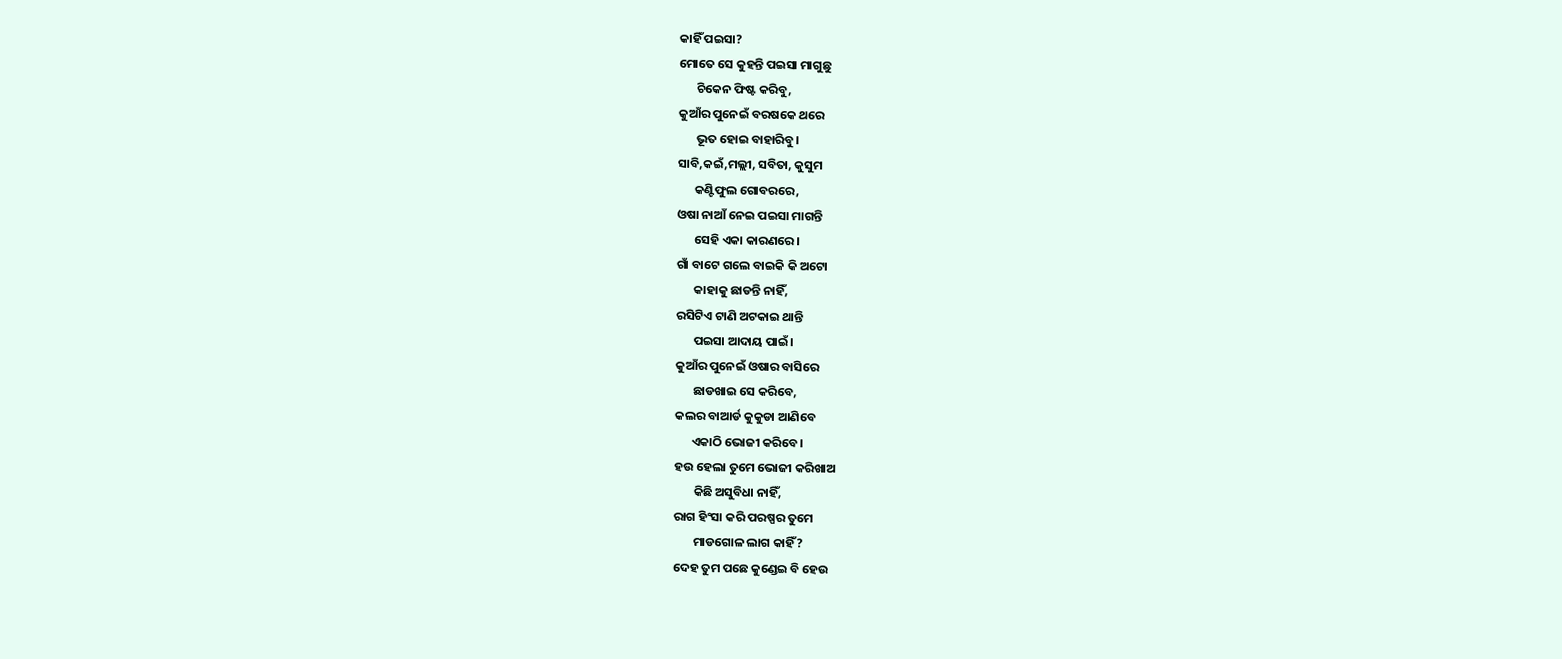କାହିଁ ପ‌ଇସା?
ମୋତେ ସେ କୁହନ୍ତି ପ‌ଇସା ମାଗୁଛୁ
      ଚିକେନ ଫିଷ୍ଟ କରିବୁ,
କୁଆଁର ପୁନେଇଁ ବରଷକେ ଥରେ
      ଭୂତ ହୋଇ ବାହାରିବୁ।
ସାବି,କ‌ଇଁ,ମଲ୍ଲୀ, ସବିତା, କୁସୁମ
      କଣ୍ଟିଫୁଲ ଗୋବରରେ,
ଓଷା ନାଆଁ ନେଇ ପ‌ଇସା ମାଗନ୍ତି
      ସେହି ଏକା କାରଣରେ।
ଗାଁ ବାଟେ ଗଲେ ବାଇକି କି ଅଟୋ
      କାହାକୁ ଛାଡନ୍ତି ନାହିଁ,
ରସିଟିଏ ଟାଣି ଅଟକାଇ ଥାନ୍ତି
      ପ‌ଇସା ଆଦାୟ ପାଇଁ।
କୁଆଁର ପୁନେଇଁ ଓଷାର ବାସିରେ
      ଛାଡଖାଇ ସେ କରିବେ,
କଲର ବାଆର୍ଡ କୁକୁଡା ଆଣିବେ
      ଏକାଠି ଭୋଜୀ କରିବେ।
ହ‌ଉ ହେଲା ତୁମେ ଭୋଜୀ କରିଖାଅ
       କିଛି ଅସୁବିଧା ନାହିଁ,
ରାଗ ହିଂସା କରି ପରଷ୍ପର ତୁମେ
       ମାଡଗୋଳ ଲାଗ କାହିଁ?
ଦେହ ତୁମ ପଛେ କୁଣ୍ଡେଇ ବି ହେଉ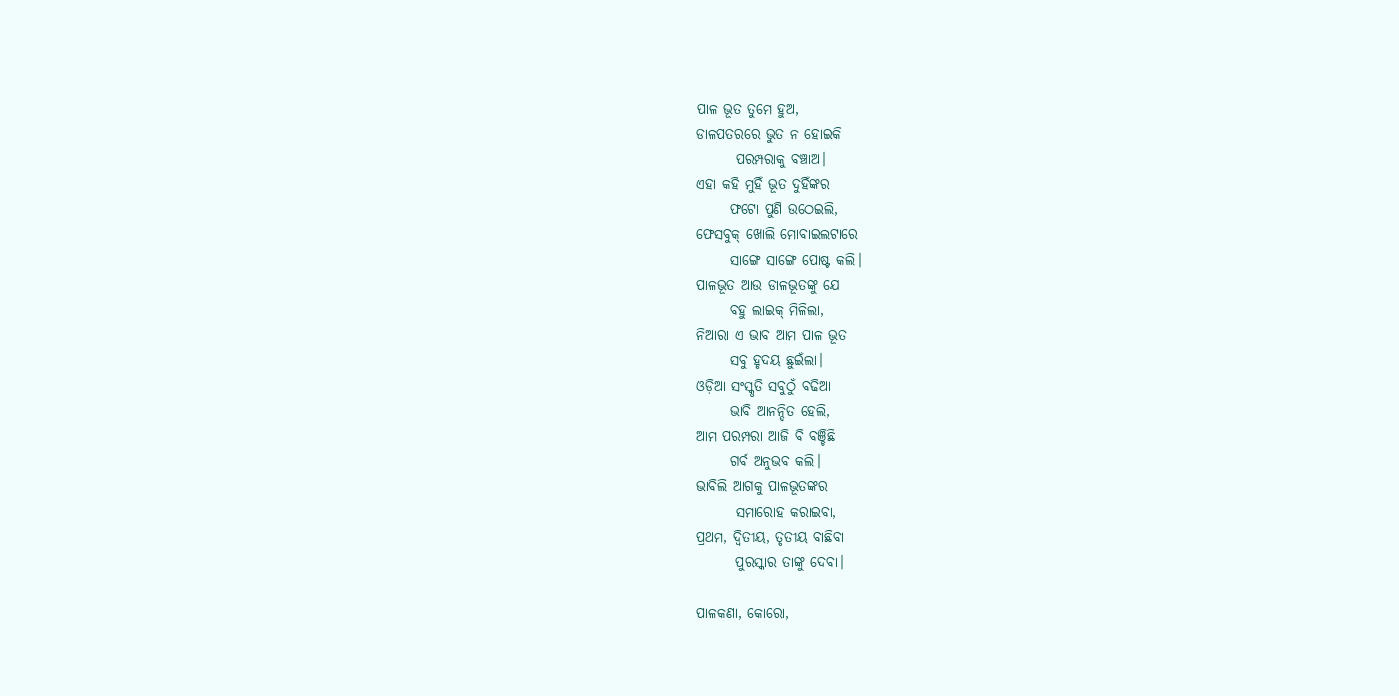ପାଳ ଭୂତ ତୁମେ ହୁଅ,
ଡାଳପତରରେ ଭୁତ ନ ହୋଇକି
       ପରମ୍ପରାକୁ ବଞ୍ଚାଅ।
ଏହା କହି ମୁହିଁ ଭୂତ ଦୁହିଁଙ୍କର
      ଫଟୋ ପୁଣି ଉଠେଇଲି,
ଫେସବୁକ୍ ଖୋଲି ମୋବାଇଲଟାରେ
      ସାଙ୍ଗେ ସାଙ୍ଗେ ପୋଷ୍ଟ କଲି।
ପାଳଭୂତ ଆଉ ଡାଳଭୂତଙ୍କୁ ଯେ
      ବହୁ ଲାଇକ୍‌ ମିଳିଲା,
ନିଆରା ଏ ଭାବ ଆମ ପାଳ ଭୂତ
      ସବୁ ହୃଦୟ ଛୁଇଁଲା।
ଓଡ଼ିଆ ସଂସ୍କୃତି ସବୁଠୁଁ ବଢିଆ
      ଭାବି ଆନନ୍ଦିତ ହେଲି,
ଆମ ପରମ୍ପରା ଆଜି ବି ବଞ୍ଚିଛି
      ଗର୍ବ ଅନୁଭବ କଲି।
ଭାବିଲି ଆଗକୁ ପାଳଭୂତଙ୍କର
       ସମାରୋହ କରାଇବା,
ପ୍ରଥମ, ଦ୍ଵିତୀୟ, ତୃତୀୟ ବାଛିବା
       ପୁରସ୍କାର ତାଙ୍କୁ ଦେବା।

ପାଳକଣା‌, କୋରୋ‌,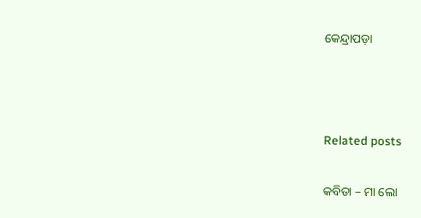କେନ୍ଦ୍ରାପଡ଼ା



Related posts

କବିତା – ମା ଲୋ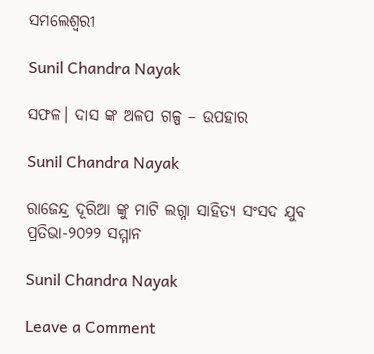ସମଲେଶ୍ଵରୀ

Sunil Chandra Nayak

ସଫଳ। ଦାସ ଙ୍କ ଅଳପ ଗଳ୍ପ – ଉପହାର

Sunil Chandra Nayak

ରାଜେନ୍ଦ୍ର ଦୂରିଆ ଙ୍କୁ ମାଟି ଲଗ୍ନା ସାହିତ୍ୟ ସଂସଦ ଯୁବ ପ୍ରତିଭା-୨୦୨୨ ସମ୍ମାନ

Sunil Chandra Nayak

Leave a Comment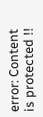error: Content is protected !!